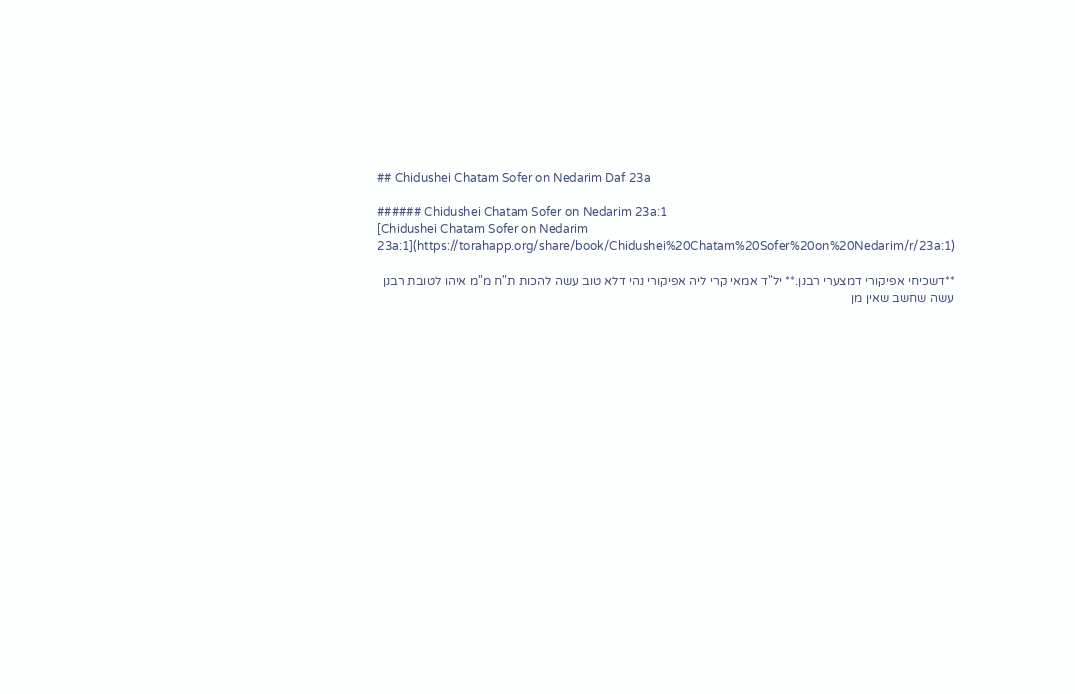## Chidushei Chatam Sofer on Nedarim Daf 23a

###### Chidushei Chatam Sofer on Nedarim 23a:1
[Chidushei Chatam Sofer on Nedarim 23a:1](https://torahapp.org/share/book/Chidushei%20Chatam%20Sofer%20on%20Nedarim/r/23a:1)

**דשכיחי אפיקורי דמצערי רבנן.** יל"ד אמאי קרי ליה אפיקורי נהי דלא טוב עשה להכות ת"ח מ"מ איהו לטובת רבנן עשה שחשב שאין מן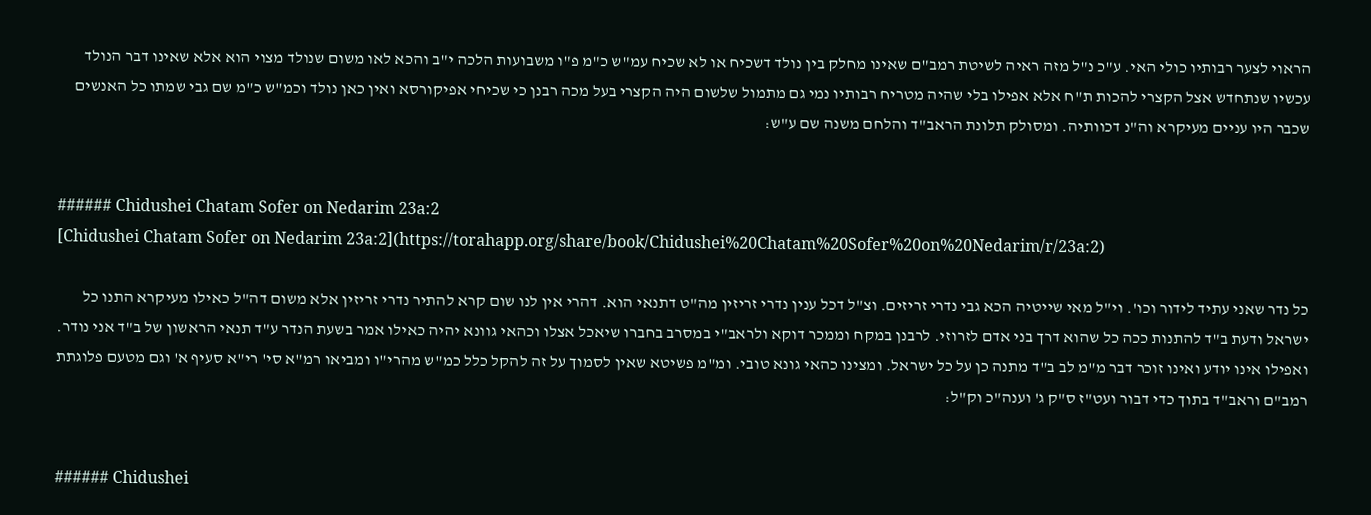הראוי לצער רבותיו כולי האי. ע"כ נ"ל מזה ראיה לשיטת רמב"ם שאינו מחלק בין נולד דשכיח או לא שכיח עמ"ש כ"מ פ"ו משבועות הלכה י"ב והכא לאו משום שנולד מצוי הוא אלא שאינו דבר הנולד עכשיו שנתחדש אצל הקצרי להכות ת"ח אלא אפילו בלי שהיה מטריח רבותיו נמי גם מתמול שלשום היה הקצרי בעל מכה רבנן כי שכיחי אפיקורסא ואין כאן נולד וכמ"ש כ"מ שם גבי שמתו כל האנשים שכבר היו עניים מעיקרא וה"נ דכוותיה. ומסולק תלונת הראב"ד והלחם משנה שם ע"ש:


###### Chidushei Chatam Sofer on Nedarim 23a:2
[Chidushei Chatam Sofer on Nedarim 23a:2](https://torahapp.org/share/book/Chidushei%20Chatam%20Sofer%20on%20Nedarim/r/23a:2)

כל נדר שאני עתיד לידור וכו'. וי"ל מאי שייטיה הכא גבי נדרי זריזים. וצ"ל דכל ענין נדרי זריזין מה"ט דתנאי הוא. דהרי אין לנו שום קרא להתיר נדרי זריזין אלא משום דה"ל כאילו מעיקרא התנו כל ישראל ודעת ב"ד להתנות ככה כל שהוא דרך בני אדם לזרוזי. לרבנן במקח וממכר דוקא ולראב"י במסרב בחברו שיאכל אצלו וכהאי גוונא יהיה כאילו אמר בשעת הנדר ע"ד תנאי הראשון של ב"ד אני נודר. ואפילו אינו יודע ואינו זוכר דבר מ"מ לב ב"ד מתנה כן על כל ישראל. ומצינו כהאי גונא טובי. ומ"מ פשיטא שאין לסמוך על זה להקל כלל כמ"ש מהרי"ו ומביאו רמ"א סי' רי"א סעיף א' וגם מטעם פלוגתת רמב"ם וראב"ד בתוך כדי דבור ועט"ז ס"ק ג' וענה"כ וק"ל:


###### Chidushei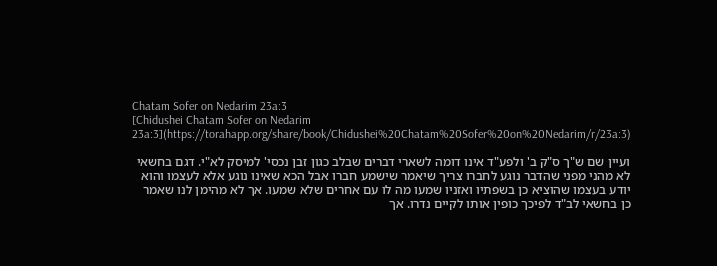Chatam Sofer on Nedarim 23a:3
[Chidushei Chatam Sofer on Nedarim 23a:3](https://torahapp.org/share/book/Chidushei%20Chatam%20Sofer%20on%20Nedarim/r/23a:3)

ועיין שם ש"ך ס"ק ב' ולפע"ד אינו דומה לשארי דברים שבלב כגון זבן נכסי' למיסק לא"י. דגם בחשאי לא מהני מפני שהדבר נוגע לחברו צריך שיאמר שישמע חברו אבל הכא שאינו נוגע אלא לעצמו והוא יודע בעצמו שהוציא כן בשפתיו ואזניו שמעו מה לו עם אחרים שלא שמעו. אך לא מהימן לנו שאמר כן בחשאי לב"ד לפיכך כופין אותו לקיים נדרו. אך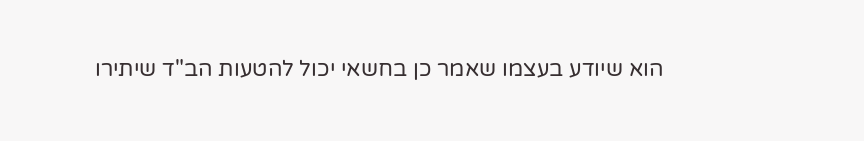הוא שיודע בעצמו שאמר כן בחשאי יכול להטעות הב"ד שיתירו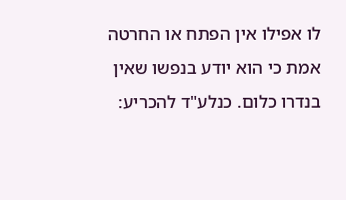לו אפילו אין הפתח או החרטה אמת כי הוא יודע בנפשו שאין בנדרו כלום. כנלע"ד להכריע: